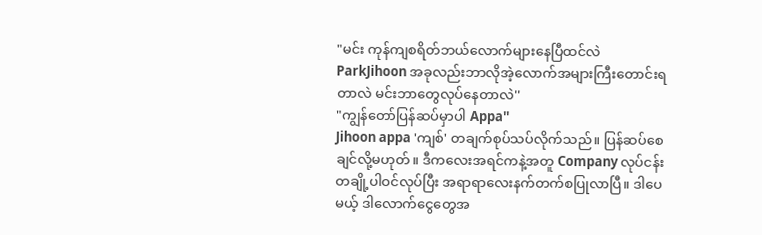"မင်း ကုန်ကျစရိတ်ဘယ်လောက်များနေပြီထင်လဲ ParkJihoon အခုလည်းဘာလိုအဲ့လောက်အများကြီးတောင်းရတာလဲ မင်းဘာတွေလုပ်နေတာလဲ''
"ကျွန်တော်ပြန်ဆပ်မှာပါ Appa''
Jihoon appa 'ကျစ်' တချက်စုပ်သပ်လိုက်သည်။ ပြန်ဆပ်စေချင်လို့မဟုတ်။ ဒီကလေးအရင်ကနဲ့အတူ Company လုပ်ငန်းတချို့ပါဝင်လုပ်ပြီး အရာရာလေးနက်တက်စပြုလာပြီ။ ဒါပေမယ့် ဒါလောက်ငွေတွေအ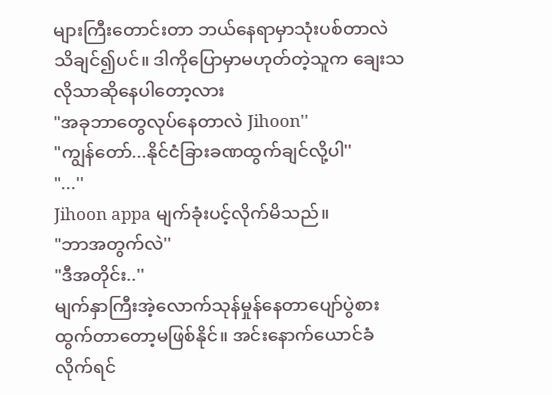များကြီးတောင်းတာ ဘယ်နေရာမှာသုံးပစ်တာလဲသိချင်၍ပင်။ ဒါကိုပြောမှာမဟုတ်တဲ့သူက ချေးသလိုသာဆိုနေပါတော့လား
"အခုဘာတွေလုပ်နေတာလဲ Jihoon''
"ကျွန်တော်...နိုင်ငံခြားခဏထွက်ချင်လို့ပါ''
"...''
Jihoon appa မျက်ခုံးပင့်လိုက်မိသည်။
"ဘာအတွက်လဲ''
"ဒီအတိုင်း..''
မျက်နှာကြီးအဲ့လောက်သုန်မှုန်နေတာပျော်ပွဲစားထွက်တာတော့မဖြစ်နိုင်။ အင်းနောက်ယောင်ခံလိုက်ရင်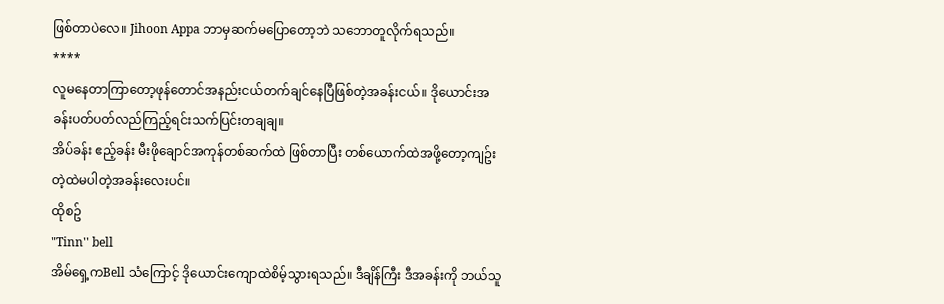ဖြစ်တာပဲလေ။ Jihoon Appa ဘာမှဆက်မပြောတော့ဘဲ သဘောတူလိုက်ရသည်။
****
လူမနေတာကြာတော့ဖုန်တောင်အနည်းငယ်တက်ချင်နေပြီဖြစ်တဲ့အခန်းငယ်။ ဒိုယောင်းအခန်းပတ်ပတ်လည်ကြည့်ရင်းသက်ပြင်းတချချ။
အိပ်ခန်း ဧည့်ခန်း မီးဖိုချောင်အကုန်တစ်ဆက်ထဲ ဖြစ်တာပြီး တစ်ယောက်ထဲအဖို့တော့ကျဥ်းတဲ့ထဲမပါတဲ့အခန်းလေးပင်။
ထိုစဥ်
"Tinn'' bell
အိမ်ရှေ့ကBell သံကြောင့် ဒိုယောင်းကျောထဲစိမ့်သွားရသည်။ ဒီချိန်ကြီး ဒီအခန်းကို ဘယ်သူ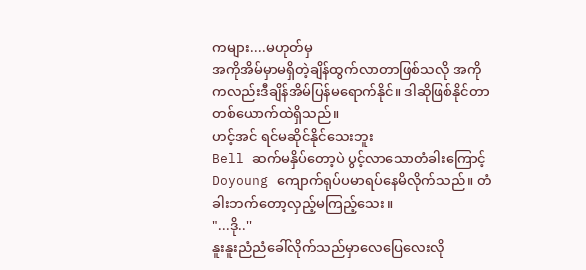ကများ....မဟုတ်မှ
အကိုအိမ်မှာမရှိတဲ့ချိန်ထွက်လာတာဖြစ်သလို အကိုကလည်းဒီချိန်အိမ်ပြန်မရောက်နိုင်။ ဒါဆိုဖြစ်နိုင်တာတစ်ယောက်ထဲရှိသည်။
ဟင့်အင် ရင်မဆိုင်နိုင်သေးဘူး
Bell ဆက်မနှိပ်တော့ပဲ ပွင့်လာသောတံခါးကြောင့် Doyoung ကျောက်ရုပ်ပမာရပ်နေမိလိုက်သည်။ တံခါးဘက်တော့လှည့်မကြည့်သေး။
"...ဒို..''
နူးနူးညံညံခေါ်လိုက်သည်မှာလေပြေလေးလို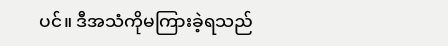ပင်။ ဒီအသံကိုမကြားခဲ့ရသည်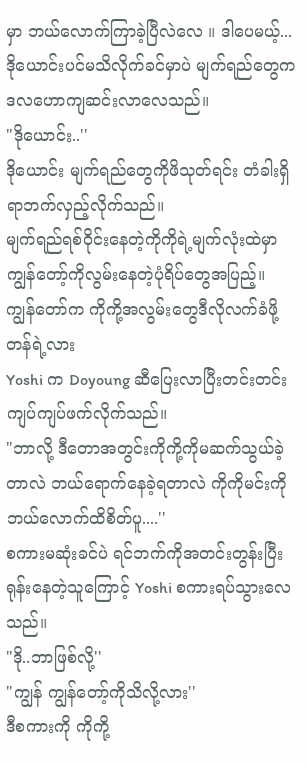မှာ ဘယ်လောက်ကြာခဲ့ပြီလဲလေ ။ ဒါပေမယ့်...
ဒိုယောင်းပင်မသိလိုက်ခင်မှာပဲ မျက်ရည်တွေက ဒလဟောကျဆင်းလာလေသည်။
"ဒိုယောင်း..''
ဒိုယောင်း မျက်ရည်တွေကိုဖိသုတ်ရင်း တံခါးရှိရာဘက်လှည့်လိုက်သည်။
မျက်ရည်ရစ်ဝိုင်းနေတဲ့ကိုကိုရဲ့မျက်လုံးထဲမှာကျွန်တော့်ကိုလွမ်းနေတဲ့ပုံရိပ်တွေအပြည့်။ ကျွန်တော်က ကိုကို့အလွမ်းတွေဒီလိုလက်ခံဖို့တန်ရဲ့လား
Yoshi က Doyoung ဆီပြေးလာပြီးတင်းတင်းကျပ်ကျပ်ဖက်လိုက်သည်။
"ဘာလို့ ဒီတောအတွင်းကိုကို့ကိုမဆက်သွယ်ခဲ့တာလဲ ဘယ်ရောက်နေခဲ့ရတာလဲ ကိုကိုမင်းကိုဘယ်လောက်ထိစိတ်ပူ....''
စကားမဆုံးခင်ပဲ ရင်ဘက်ကိုအတင်းတွန်းပြီးရုန်းနေတဲ့သူကြောင့် Yoshi စကားရပ်သွားလေသည်။
"ဒို..ဘာဖြစ်လို့''
"ကျွန် ကျွန်တော့်ကိုသိလို့လား''
ဒီစကားကို ကိုကို့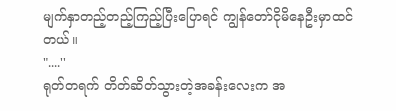မျက်နှာတည့်တည့်ကြည့်ပြီးပြောရင် ကျွန်တော်ငိုမိနေဦးမှာထင်တယ်။
"....''
ရုတ်တရက် တိတ်ဆိတ်သွားတဲ့အခန်းလေးက အ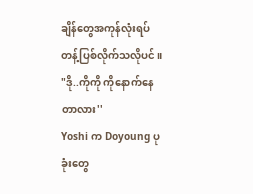ချိန်တွေအကုန်လုံးရပ်တန့်ပြစ်လိုက်သလိုပင်။
"ဒို..ကိုကို ကိုနောက်နေတာလား''
Yoshi က Doyoung ပုခုံးတွေ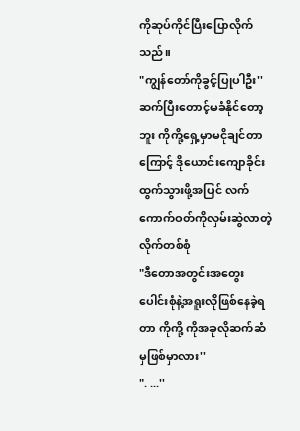ကိုဆုပ်ကိုင်ပြီးပြောလိုက်သည်။
"ကျွန်တော်ကိုခွင့်ပြုပါဦး''
ဆက်ပြီးတောင့်မခံနိုင်တော့ဘူး ကိုကို့ရှေ့မှာမငိုချင်တာကြောင့် ဒိုယောင်းကျောခိုင်းထွက်သွားဖို့အပြင် လက်ကောက်ဝတ်ကိုလှမ်းဆွဲလာတဲ့လိုက်တစ်စုံ
"ဒီတောအတွင်းအတွေးပေါင်းစုံနဲ့အရူးလိုဖြစ်နေခဲ့ရတာ ကိုကို့ ကိုအခုလိုဆက်ဆံမှဖြစ်မှာလား''
". ...''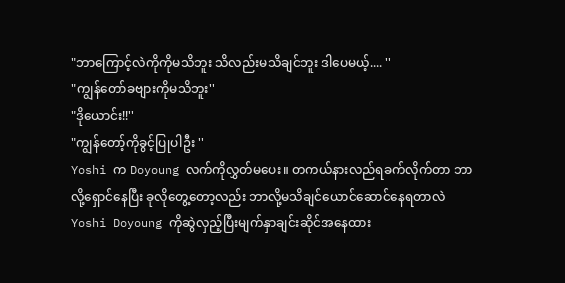"ဘာကြောင့်လဲကိုကိုမသိဘူး သိလည်းမသိချင်ဘူး ဒါပေမယ့်.... ''
"ကျွန်တော်ခဗျားကိုမသိဘူး''
"ဒိုယောင်း!!''
"ကျွန်တော့်ကိုခွင့်ပြုပါဦး ''
Yoshi က Doyoung လက်ကိုလွှတ်မပေး။ တကယ်နားလည်ရခက်လိုက်တာ ဘာလို့ရှောင်နေပြီး ခုလိုတွေ့တော့လည်း ဘာလို့မသိချင်ယောင်ဆောင်နေရတာလဲ
Yoshi Doyoung ကိုဆွဲလှည့်ပြီးမျက်နှာချင်းဆိုင်အနေထား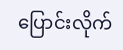ပြောင်းလိုက်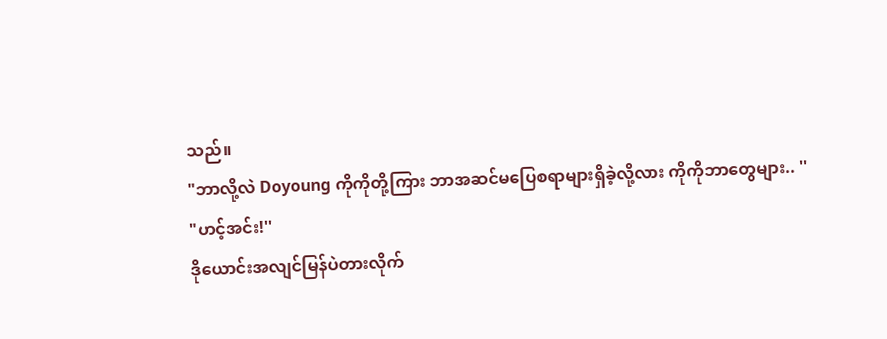သည်။
"ဘာလို့လဲ Doyoung ကိုကိုတို့ကြား ဘာအဆင်မပြေစရာများရှိခဲ့လို့လား ကိုကိုဘာတွေများ.. ''
"ဟင့်အင်း!''
ဒိုယောင်းအလျင်မြန်ပဲတားလိုက်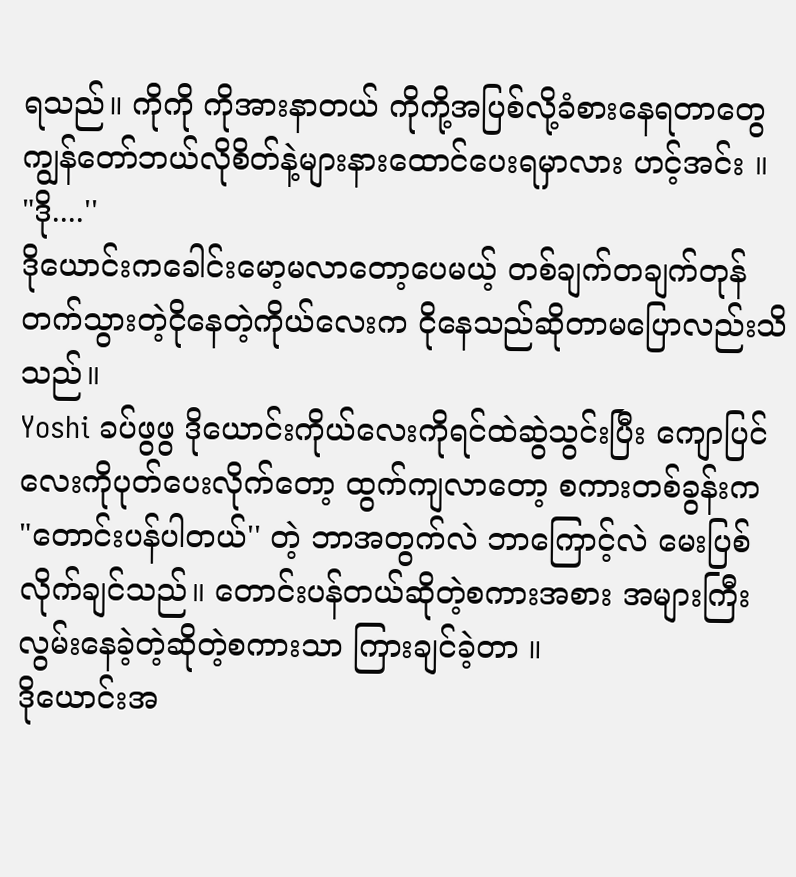ရသည်။ ကိုကို ကိုအားနာတယ် ကိုကို့အပြစ်လို့ခံစားနေရတာတွေ ကျွန်တော်ဘယ်လိုစိတ်နဲ့များနားထောင်ပေးရမှာလား ဟင့်အင်း ။
"ဒို....''
ဒိုယောင်းကခေါင်းမော့မလာတော့ပေမယ့် တစ်ချက်တချက်တုန်တက်သွားတဲ့ငိုနေတဲ့ကိုယ်လေးက ငိုနေသည်ဆိုတာမပြောလည်းသိသည်။
Yoshi ခပ်ဖွဖွ ဒိုယောင်းကိုယ်လေးကိုရင်ထဲဆွဲသွင်းပြီး ကျောပြင်လေးကိုပုတ်ပေးလိုက်တော့ ထွက်ကျလာတော့ စကားတစ်ခွန်းက
"တောင်းပန်ပါတယ်'' တဲ့ ဘာအတွက်လဲ ဘာကြောင့်လဲ မေးပြစ်လိုက်ချင်သည်။ တောင်းပန်တယ်ဆိုတဲ့စကားအစား အများကြီးလွမ်းနေခဲ့တဲ့ဆိုတဲ့စကားသာ ကြားချင်ခဲ့တာ ။
ဒိုယောင်းအ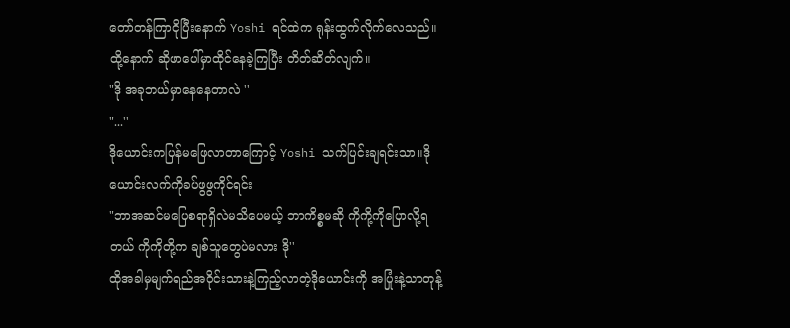တော်တန်ကြာငိုပြီးနောက် Yoshi ရင်ထဲက ရုန်းထွက်လိုက်လေသည်။
ထို့နောက် ဆိုဖာပေါ်မှာထိုင်နေခဲ့ကြပြီး တိတ်ဆိတ်လျက်။
"ဒို အခုဘယ်မှာနေနေတာလဲ ''
"...''
ဒိုယောင်းကပြန်မဖြေလာတာကြောင့် Yoshi သက်ပြင်းချရင်းသာ။ဒိုယောင်းလက်ကိုခပ်ဖွဖွကိုင်ရင်း
"ဘာအဆင်မပြေစရာရှိလဲမသိပေမယ့် ဘာကိစ္စမဆို ကိုကို့ကိုပြောလို့ရတယ် ကိုကိုတို့က ချစ်သူတွေပဲမလား ဒို''
ထိုအခါမှမျက်ရည်အဝိုင်းသားနဲ့ကြည့်လာတဲ့ဒိုယောင်းကို အပြုံးနဲ့သာတုန့်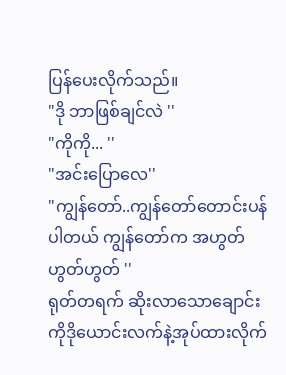ပြန်ပေးလိုက်သည်။
"ဒို ဘာဖြစ်ချင်လဲ ''
"ကိုကို... ''
"အင်းပြောလေ''
"ကျွန်တော်..ကျွန်တော်တောင်းပန်ပါတယ် ကျွန်တော်က အဟွတ်ဟွတ်ဟွတ် ''
ရုတ်တရက် ဆိုးလာသောချောင်းကိုဒိုယောင်းလက်နဲ့အုပ်ထားလိုက်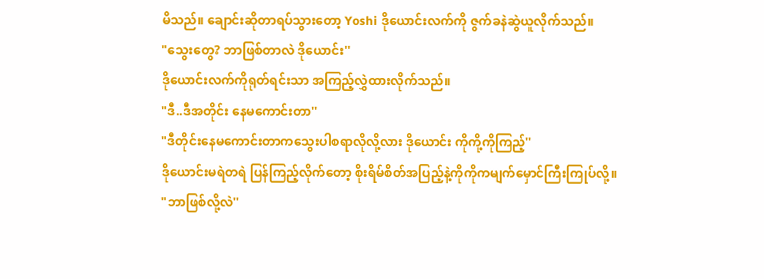မိသည်။ ချောင်းဆိုတာရပ်သွားတော့ Yoshi ဒိုယောင်းလက်ကို ဇွက်ခနဲဆွဲယူလိုက်သည်။
"သွေးတွေ? ဘာဖြစ်တာလဲ ဒိုယောင်း''
ဒိုယောင်းလက်ကိုရုတ်ရင်းသာ အကြည့်လွှဲထားလိုက်သည်။
"ဒီ..ဒီအတိုင်း နေမကောင်းတာ''
"ဒီတိုင်းနေမကောင်းတာကသွေးပါစရာလိုလို့လား ဒိုယောင်း ကိုကို့ကိုကြည့်''
ဒိုယောင်းမရဲတရဲ ပြန်ကြည့်လိုက်တော့ စိုးရိမ်စိတ်အပြည့်နဲ့ကိုကိုကမျက်မှောင်ကြီးကြုပ်လို့။
"ဘာဖြစ်လို့လဲ''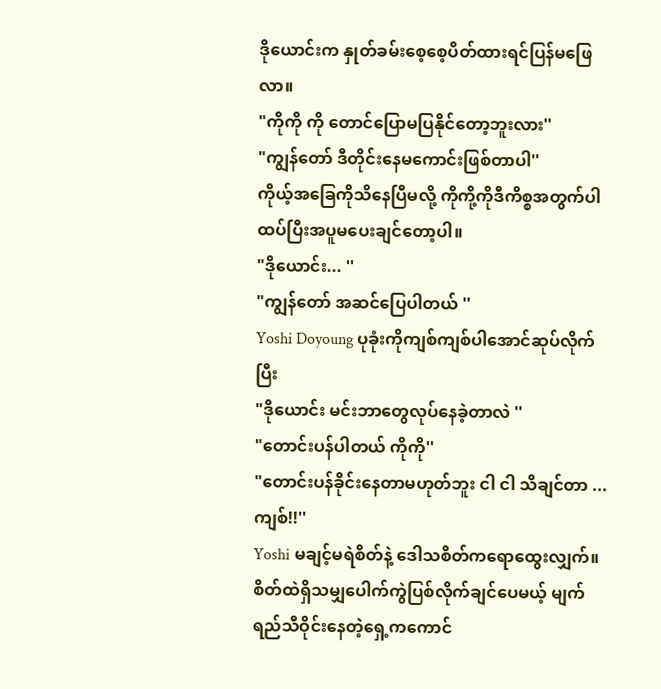ဒိုယောင်းက နှုတ်ခမ်းစေ့စေ့ပိတ်ထားရင်ပြန်မဖြေလာ။
"ကိုကို ကို တောင်ပြောမပြနိုင်တော့ဘူးလား''
"ကျွန်တော် ဒီတိုင်းနေမကောင်းဖြစ်တာပါ''
ကိုယ့်အခြေကိုသိနေပြီမလို့ ကိုကို့ကိုဒီကိစ္စအတွက်ပါထပ်ပြီးအပူမပေးချင်တော့ပါ။
"ဒိုယောင်း... ''
"ကျွန်တော် အဆင်ပြေပါတယ် ''
Yoshi Doyoung ပုခုံးကိုကျစ်ကျစ်ပါအောင်ဆုပ်လိုက်ပြီး
"ဒိုယောင်း မင်းဘာတွေလုပ်နေခဲ့တာလဲ ''
"တောင်းပန်ပါတယ် ကိုကို''
"တောင်းပန်ခိုင်းနေတာမဟုတ်ဘူး ငါ ငါ သိချင်တာ ...ကျစ်!!''
Yoshi မချင့်မရဲစိတ်နဲ့ ဒေါသစိတ်ကရောထွေးလျှက်။ စိတ်ထဲရှိသမျှပေါက်ကွဲပြစ်လိုက်ချင်ပေမယ့် မျက်ရည်သီဝိုင်းနေတဲ့ရှေ့ကကောင်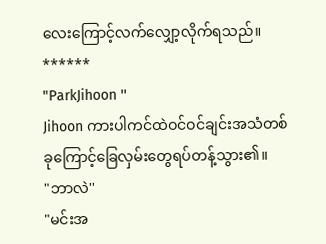လေးကြောင့်လက်လျှော့လိုက်ရသည်။
******
"ParkJihoon ''
Jihoon ကားပါကင်ထဲဝင်ဝင်ချင်းအသံတစ်ခုကြောင့်ခြေလှမ်းတွေရပ်တန့်သွား၏။
"ဘာလဲ''
"မင်းအ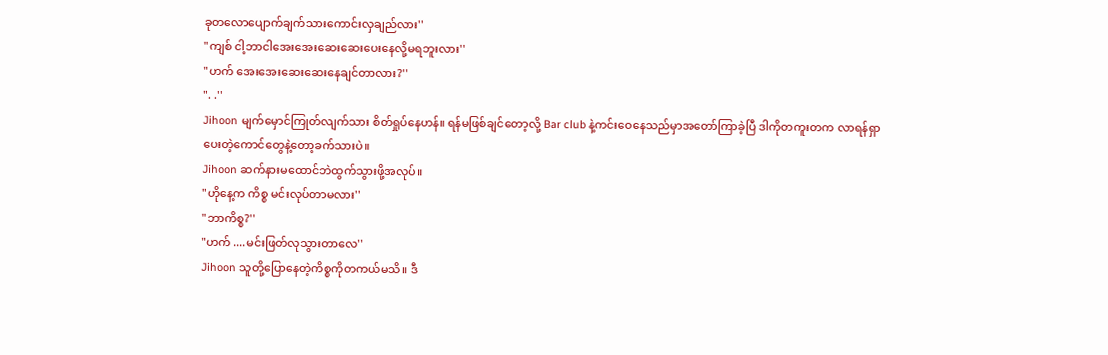ခုတလောပျောက်ချက်သားကောင်းလှချည်လား''
"ကျစ် ငါ့ဘာငါအေးအေးဆေးဆေးပေးနေလို့မရဘူးလား''
"ဟက် အေးအေးဆေးဆေးနေချင်တာလား?''
". .''
Jihoon မျက်မှောင်ကြုတ်လျက်သား စိတ်ရှုပ်နေဟန်။ ရန်မဖြစ်ချင်တော့လို့ Bar club နဲ့ကင်းဝေနေသည်မှာအတော်ကြာခဲ့ပြီ ဒါကိုတကူးတက လာရန်ရှာပေးတဲ့ကောင်တွေနဲ့တော့ခက်သားပဲ။
Jihoon ဆက်နားမထောင်ဘဲထွက်သွားဖို့အလုပ်။
"ဟိုနေ့က ကိစ္စ မင်းလုပ်တာမလား''
"ဘာကိစ္စ?''
"ဟက် ....မင်းဖြတ်လုသွားတာလေ''
Jihoon သူတို့ပြောနေတဲ့ကိစ္စကိုတကယ်မသိ။ ဒီ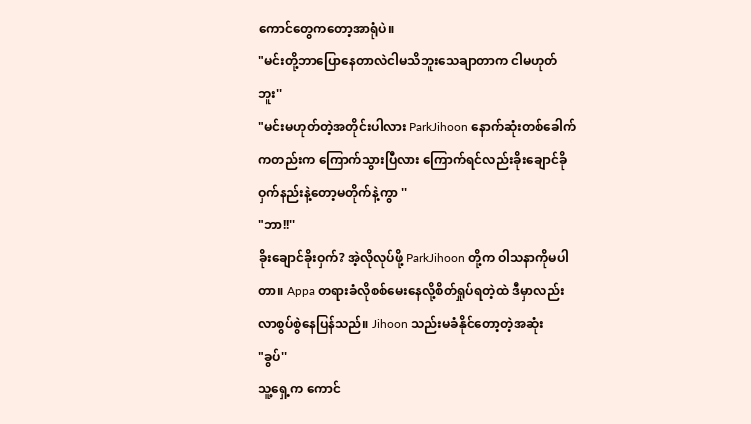ကောင်တွေကတော့အာရုံပဲ။
"မင်းတို့ဘာပြောနေတာလဲငါမသိဘူးသေချာတာက ငါမဟုတ်ဘူး''
"မင်းမဟုတ်တဲ့အတိုင်းပါလား ParkJihoon နောက်ဆုံးတစ်ခေါက်ကတည်းက ကြောက်သွားပြီလား ကြောက်ရင်လည်းခိုးချောင်ခိုဝှက်နည်းနဲ့တော့မတိုက်နဲ့ကွာ ''
"ဘာ!!''
ခိုးချောင်ခိုးဝှက်? အဲ့လိုလုပ်ဖို့ ParkJihoon တို့က ဝါသနာကိုမပါတာ။ Appa တရားခံလိုစစ်မေးနေလို့စိတ်ရှုပ်ရတဲ့ထဲ ဒီမှာလည်း လာစွပ်စွဲနေပြန်သည်။ Jihoon သည်းမခံနိုင်တော့တဲ့အဆုံး
"ခွပ်''
သူ့ရှေ့က ကောင်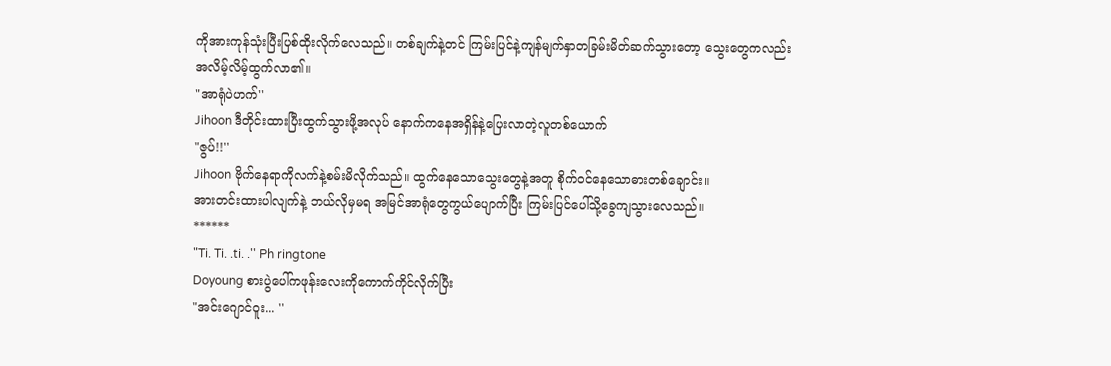ကိုအားကုန်သုံးပြီးပြစ်ထိုးလိုက်လေသည်။ တစ်ချက်နဲ့တင် ကြမ်းပြင်နဲ့ကျန်မျက်နှာတခြမ်းမိတ်ဆက်သွားတော့ သွေးတွေကလည်းအလိမ့်လိမ့်ထွက်လာ၏။
"အာရုံပဲဟက်''
Jihoon ဒီတိုင်းထားပြီးထွက်သွားဖို့အလုပ် နောက်ကနေအရှိန်နဲ့ပြေးလာတဲ့လူတစ်ယောက်
"ဇွပ်!!''
Jihoon ဗိုက်နေရာကိုလက်နဲ့စမ်းမိလိုက်သည်။ ထွက်နေသောသွေးတွေနဲ့အတူ စိုက်ဝင်နေသောဓားတစ်ချောင်း။
အားတင်းထားပါလျက်နဲ့ ဘယ်လိုမှမရ အမြင်အာရုံတွေကွယ်ပျောက်ပြီး ကြမ်းပြင်ပေါ်သို့ခွေကျသွားလေသည်။
******
"Ti. Ti. .ti. .'' Ph ringtone
Doyoung စားပွဲပေါ်ကဖုန်းလေးကိုကောက်ကိုင်လိုက်ပြီး
"အင်းဂျောင်ဝူး... ''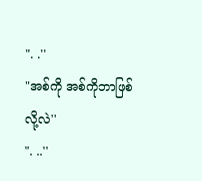". .''
"အစ်ကို အစ်ကိုဘာဖြစ်လို့လဲ''
". ..''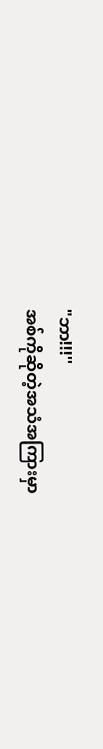"ဘာ!!!''
အစ်ကိုဆိုတဲ့အသံအကြားမှာ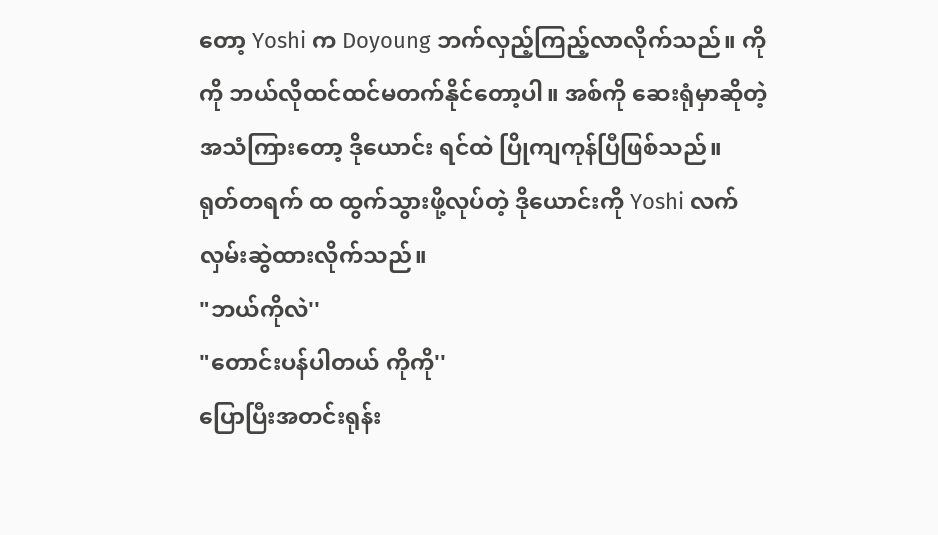တော့ Yoshi က Doyoung ဘက်လှည့်ကြည့်လာလိုက်သည်။ ကိုကို ဘယ်လိုထင်ထင်မတက်နိုင်တော့ပါ။ အစ်ကို ဆေးရုံမှာဆိုတဲ့အသံကြားတော့ ဒိုယောင်း ရင်ထဲ ပြိုကျကုန်ပြီဖြစ်သည်။
ရုတ်တရက် ထ ထွက်သွားဖို့လုပ်တဲ့ ဒိုယောင်းကို Yoshi လက်လှမ်းဆွဲထားလိုက်သည်။
"ဘယ်ကိုလဲ''
"တောင်းပန်ပါတယ် ကိုကို''
ပြောပြီးအတင်းရုန်း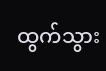ထွက်သွား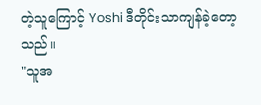တဲ့သူကြောင့် Yoshi ဒီတိုင်းသာကျန်ခဲ့တော့သည်။
"သူအ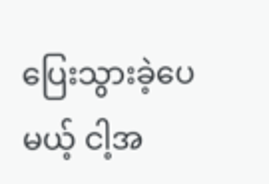ပြေးသွားခဲ့ပေမယ့် ငါ့အ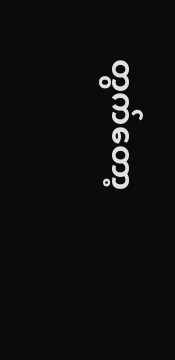တွက်တော့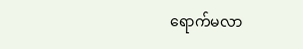ရောက်မလာ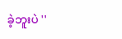ခဲ့ဘူးပဲ ''